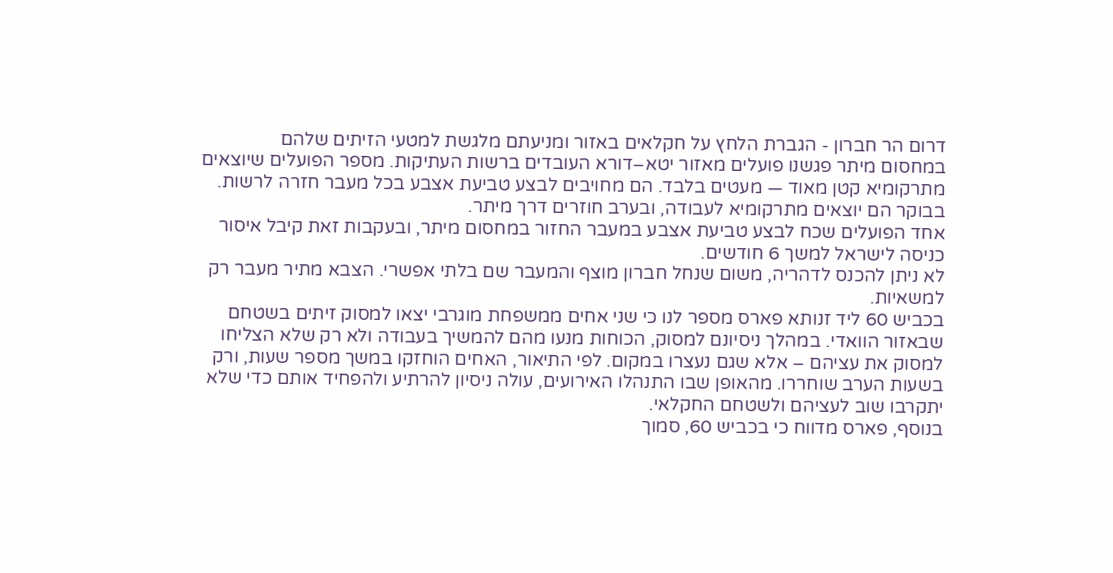דרום הר חברון - הגברת הלחץ על חקלאים באזור ומניעתם מלגשת למטעי הזיתים שלהם
במחסום מיתר פגשנו פועלים מאזור יטא–דורא העובדים ברשות העתיקות. מספר הפועלים שיוצאים מתרקומיא קטן מאוד — מעטים בלבד. הם מחויבים לבצע טביעת אצבע בכל מעבר חזרה לרשות. בבוקר הם יוצאים מתרקומיא לעבודה, ובערב חוזרים דרך מיתר.
אחד הפועלים שכח לבצע טביעת אצבע במעבר החזור במחסום מיתר, ובעקבות זאת קיבל איסור כניסה לישראל למשך 6 חודשים.
לא ניתן להכנס לדהריה, משום שנחל חברון מוצף והמעבר שם בלתי אפשרי. הצבא מתיר מעבר רק למשאיות.
בכביש 60 ליד זנותא פארס מספר לנו כי שני אחים ממשפחת מוגרבי יצאו למסוק זיתים בשטחם שבאזור הוואדי. במהלך ניסיונם למסוק, הכוחות מנעו מהם להמשיך בעבודה ולא רק שלא הצליחו למסוק את עציהם – אלא שגם נעצרו במקום. לפי התיאור, האחים הוחזקו במשך מספר שעות, ורק בשעות הערב שוחררו. מהאופן שבו התנהלו האירועים, עולה ניסיון להרתיע ולהפחיד אותם כדי שלא יתקרבו שוב לעציהם ולשטחם החקלאי.
בנוסף, פארס מדווח כי בכביש 60, סמוך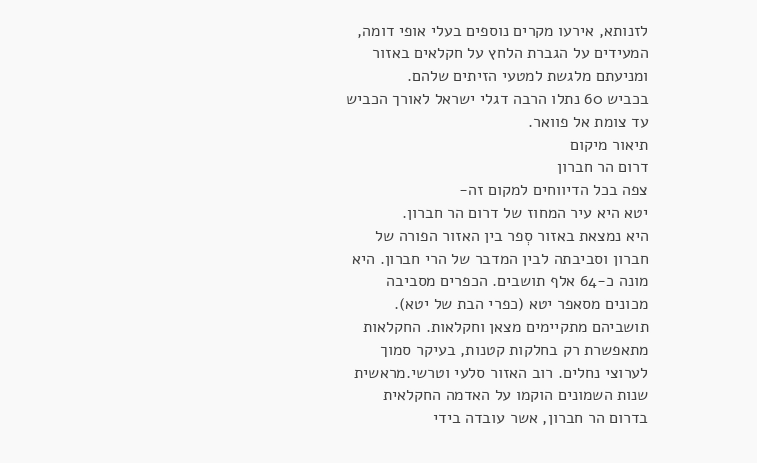לזנותא, אירעו מקרים נוספים בעלי אופי דומה, המעידים על הגברת הלחץ על חקלאים באזור ומניעתם מלגשת למטעי הזיתים שלהם.
בכביש 60 נתלו הרבה דגלי ישראל לאורך הכביש עד צומת אל פוואר.
תיאור מיקום
דרום הר חברון
צפה בכל הדיווחים למקום זה-
יטא היא עיר המחוז של דרום הר חברון.
היא נמצאת באזור סְפר בין האזור הפורה של חברון וסביבתה לבין המדבר של הרי חברון. היא מונה כ-64 אלף תושבים. הכפרים מסביבה מכונים מסאפר יטא (כפרי הבת של יטא). תושביהם מתקיימים מצאן וחקלאות. החקלאות מתאפשרת רק בחלקות קטנות, בעיקר סמוך לערוצי נחלים. רוב האזור סלעי וטרשי.מראשית שנות השמונים הוקמו על האדמה החקלאית בדרום הר חברון, אשר עובדה בידי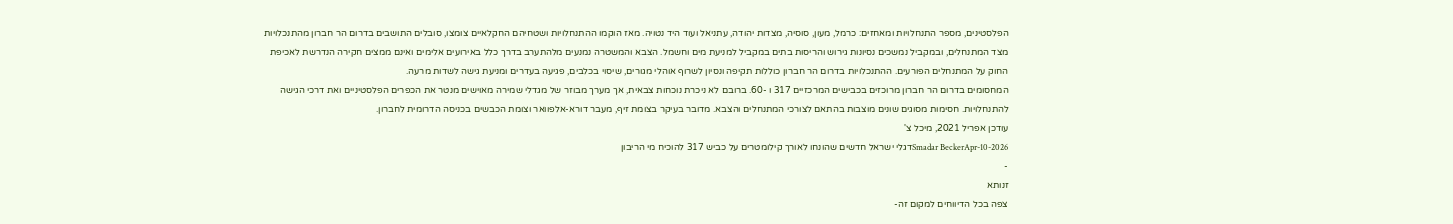הפלסטינים, מספר התנחלויות ומאחזים: כרמל, מעון, סוסיה, מצדות יהודה, עתניאל ועוד היד נטויה. מאז הוקמו ההתנחלויות ושטחיהם החקלאיים צומצו, סובלים התושבים בדרום הר חברון מהתנכלויות מצד המתנחלים, ובמקביל נמשכים נסיונות גירוש והריסות בתים במקביל למניעת מים וחשמל. הצבא והמשטרה נמנעים מלהתערב בדרך כלל באירועים אלימים ואינם ממצים חקירה הנדרשת לאכיפת החוק על המתנחלים הפורעים. ההתנכלויות בדרום הר חברון כוללות תקיפה ונסיון לשרוף אוהלי מגורים, שיסוי בכלבים, פגיעה בעדרים ומניעת גישה לשדות מרעה.
המחסומים בדרום הר חברון מרוכזים בכבישים המרכזיים 317 ו -60. ברובם לא ניכרת נוכחות צבאית, אך מערך מבוזר של מגדלי שמירה מאוישים מנטר את הכפרים הפלסטיניים ואת דרכי הגישה להתנחלויות. חסימות מסוגים שונים מוצבות בהתאם לצורכי המתנחלים והצבא. מדובר בעיקר בצומת זיף, מעבר דורא-אלפוואר וצומת הכבשים בכניסה הדרומית לחברון.
עודכן אפריל 2021, מיכל צ'
Smadar BeckerApr-10-2026דגלי ישראל חדשים שהונחו לאורך קילומטרים על כביש 317 להוכיח מי הריבון
-
זנותא
צפה בכל הדיווחים למקום זה-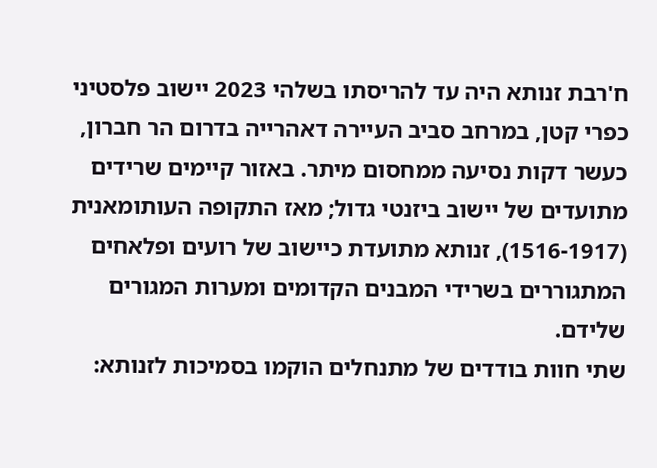ח'רבת זנותא היה עד להריסתו בשלהי 2023 יישוב פלסטיני כפרי קטן, במרחב סביב העיירה דאהרייה בדרום הר חברון, כעשר דקות נסיעה ממחסום מיתר. באזור קיימים שרידים מתועדים של יישוב ביזנטי גדול; מאז התקופה העותומאנית (1516-1917), זנותא מתועדת כיישוב של רועים ופלאחים המתגוררים בשרידי המבנים הקדומים ומערות המגורים שלידם.
שתי חוות בודדים של מתנחלים הוקמו בסמיכות לזנותא: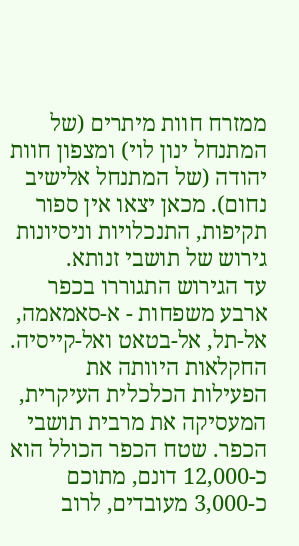ממזרח חוות מיתרים (של המתנחל ינון לוי) ומצפון חוות יהודה (של המתנחל אלישיב נחום). מכאן יצאו אין ספור תקיפות, התנכלויות וניסיונות גירוש של תושבי זנותא.
עד הגירוש התגוררו בכפר ארבע משפחות - א-סאמאמה, אל-תל, אל-בטאט ואל-קייסיה. החקלאות היוותה את הפעילות הכלכלית העיקרית, המעסיקה את מרבית תושבי הכפר. שטח הכפר הכולל הוא כ-12,000 דונם, מתוכם כ-3,000 מעובדים, לרוב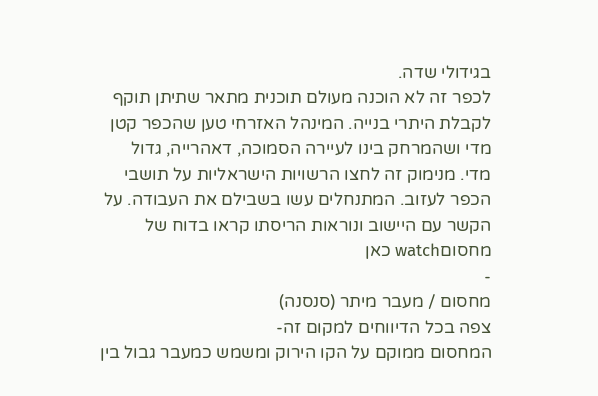בגידולי שדה.
לכפר זה לא הוכנה מעולם תוכנית מתאר שתיתן תוקף לקבלת היתרי בנייה. המינהל האזרחי טען שהכפר קטן מדי ושהמרחק בינו לעיירה הסמוכה, דאהרייה, גדול מדי. מנימוק זה לחצו הרשויות הישראליות על תושבי הכפר לעזוב. המתנחלים עשו בשבילם את העבודה. על הקשר עם היישוב ונוראות הריסתו קראו בדוח של מחסוםwatch כאן
-
מחסום / מעבר מיתר (סנסנה)
צפה בכל הדיווחים למקום זה-
המחסום ממוקם על הקו הירוק ומשמש כמעבר גבול בין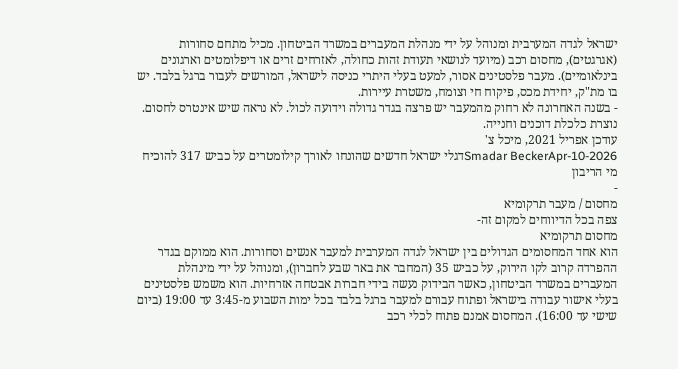ישראל לגדה המערבית ומנוהל על ידי מנהלת המעברים במשרד הביטחון. מכיל מתחם סחורות (אגרגטים), מחסום רכב (מיועד לנושאי תעודת זהות כחולה, לאזרחים זרים או דיפלומטים וארגונים בינלאומיים). מעבר פלסטינים אסור, למעט בעלי היתרי כניסה לישראל, המורשים לעבור ברגל בלבד. יש בו מת"ק, יחידת מכס, פיקוח חי וצומח, משטרת עיירות.
- בשנה האחרונה לא רחוק מהמעבר יש פרצה בגדר גדולה וידועה לכול. לא נראה שיש אינטרס לחסום. נוצרת כלכלת דוכנים וחנייה.
עודכן אפריל 2021, מיכל צ'
Smadar BeckerApr-10-2026דגלי ישראל חדשים שהונחו לאורך קילומטרים על כביש 317 להוכיח מי הריבון
-
מחסום / מעבר תרקומיא
צפה בכל הדיווחים למקום זה-
מחסום תרקומיא
הוא אחד המחסומים הגדולים בין ישראל לגדה המערבית למעבר אנשים וסחורות. הוא ממוקם בגדר ההפרדה קרוב לקו הירוק, על כביש 35 (המחבר את באר שבע לחברון), ומנוהל על ידי מינהלת המעברים במשרד הביטחון, כאשר הבידוק נעשה בידי חברות אבטחה אזרחיות. הוא משמש פלסטינים בעלי אישור עבודה בישראל ופתוח עבורם למעבר ברגל בלבד בכל ימות השבוע מ-3:45 עד 19:00 (ביום שישי עד 16:00). המחסום אמנם פתוח לכלי רכב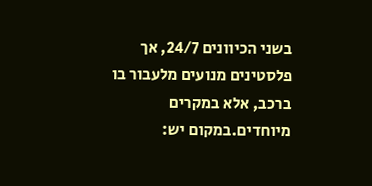בשני הכיוונים 24/7, אך פלסטינים מנועים מלעבור בו ברכב, אלא במקרים מיוחדים.במקום יש: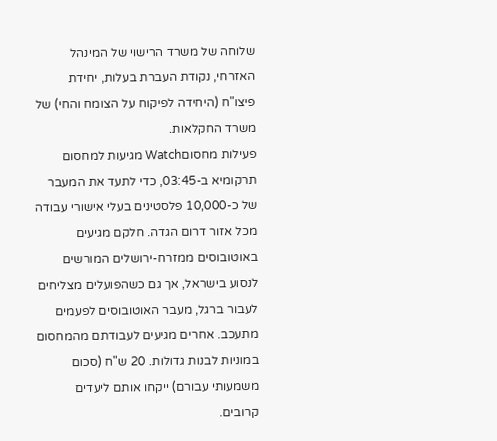שלוחה של משרד הרישוי של המינהל האזרחי, נקודת העברת בעלות, יחידת פיצו"ח (היחידה לפיקוח על הצומח והחי) של משרד החקלאות.
פעילות מחסוםWatch מגיעות למחסום תרקומיא ב-03:45, כדי לתעד את המעבר של כ-10,000 פלסטינים בעלי אישורי עבודה מכל אזור דרום הגדה. חלקם מגיעים באוטובוסים ממזרח-ירושלים המורשים לנסוע בישראל, אך גם כשהפועלים מצליחים לעבור ברגל, מעבר האוטובוסים לפעמים מתעכב. אחרים מגיעים לעבודתם מהמחסום במוניות לבנות גדולות. 20 ש"ח (סכום משמעותי עבורם) ייקחו אותם ליעדים קרובים.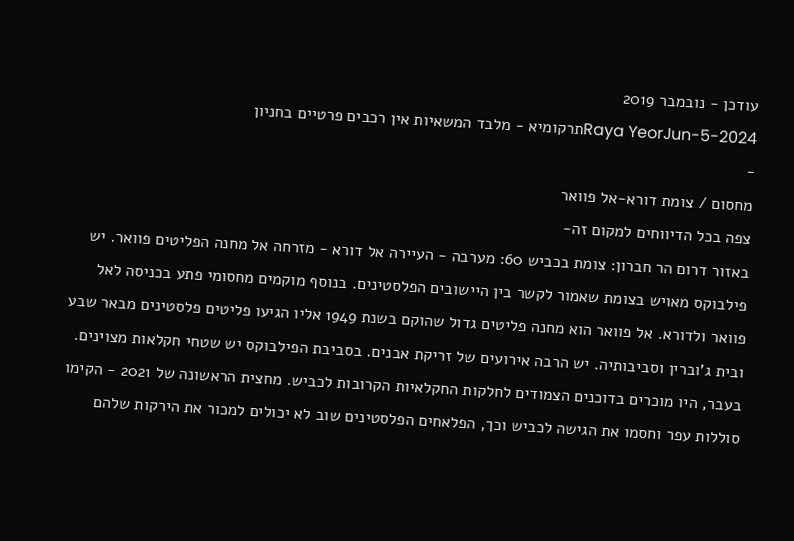עודכן - נובמבר 2019
Raya YeorJun-5-2024תרקומיא - מלבד המשאיות אין רכבים פרטיים בחניון
-
מחסום / צומת דורא-אל פוואר
צפה בכל הדיווחים למקום זה-
באזור דרום הר חברון: צומת בכביש 60: מערבה - העיירה אל דורא - מזרחה אל מחנה הפליטים פוואר. יש פילבוקס מאויש בצומת שאמור לקשר בין היישובים הפלסטינים. בנוסף מוקמים מחסומי פתע בכניסה לאל פוואר ולדורא. אל פוואר הוא מחנה פליטים גדול שהוקם בשנת 1949 אליו הגיעו פליטים פלסטינים מבאר שבע ובית ג'וברין וסביבותיה. יש הרבה אירועים של זריקת אבנים. בסביבת הפילבוקס יש שטחי חקלאות מצוינים. בעבר, היו מוכרים בדוכנים הצמודים לחלקות החקלאיות הקרובות לכביש. מחצית הראשונה של 2021 - הקימו סוללות עפר וחסמו את הגישה לכביש וכך, הפלאחים הפלסטינים שוב לא יכולים למכור את הירקות שלהם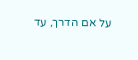על אם הדרך, עד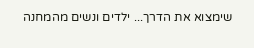שימצוא את הדרך... ילדים ונשים מהמחנה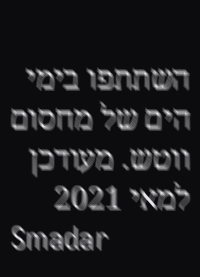השתתפו בימי הים של מחסום ווטש. מעודכן למאי 2021
Smadar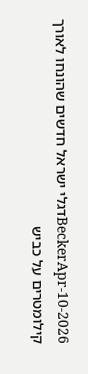BeckerApr-10-2026דגלי ישראל חדשים שהונחו לאורך קילומטרים על כביש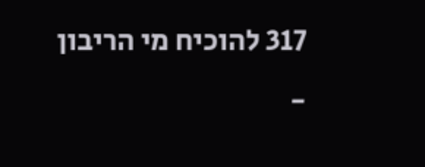317 להוכיח מי הריבון
-